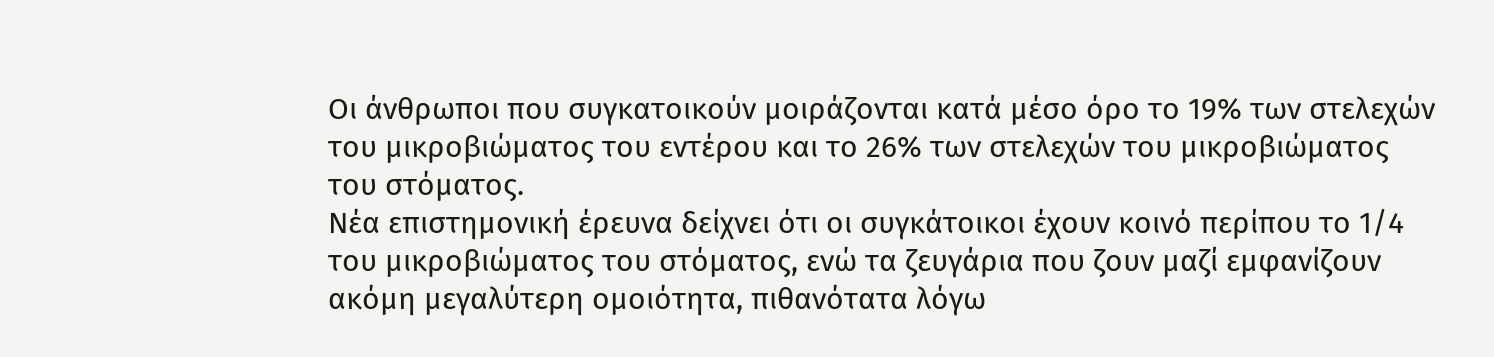Οι άνθρωποι που συγκατοικούν μοιράζονται κατά μέσο όρο το 19% των στελεχών του μικροβιώματος του εντέρου και το 26% των στελεχών του μικροβιώματος του στόματος.
Νέα επιστημονική έρευνα δείχνει ότι οι συγκάτοικοι έχουν κοινό περίπου το 1/4 του μικροβιώματος του στόματος, ενώ τα ζευγάρια που ζουν μαζί εμφανίζουν ακόμη μεγαλύτερη ομοιότητα, πιθανότατα λόγω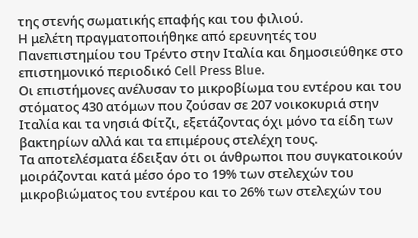της στενής σωματικής επαφής και του φιλιού.
Η μελέτη πραγματοποιήθηκε από ερευνητές του Πανεπιστημίου του Τρέντο στην Ιταλία και δημοσιεύθηκε στο επιστημονικό περιοδικό Cell Press Blue.
Οι επιστήμονες ανέλυσαν το μικροβίωμα του εντέρου και του στόματος 430 ατόμων που ζούσαν σε 207 νοικοκυριά στην Ιταλία και τα νησιά Φίτζι, εξετάζοντας όχι μόνο τα είδη των βακτηρίων αλλά και τα επιμέρους στελέχη τους.
Τα αποτελέσματα έδειξαν ότι οι άνθρωποι που συγκατοικούν μοιράζονται κατά μέσο όρο το 19% των στελεχών του μικροβιώματος του εντέρου και το 26% των στελεχών του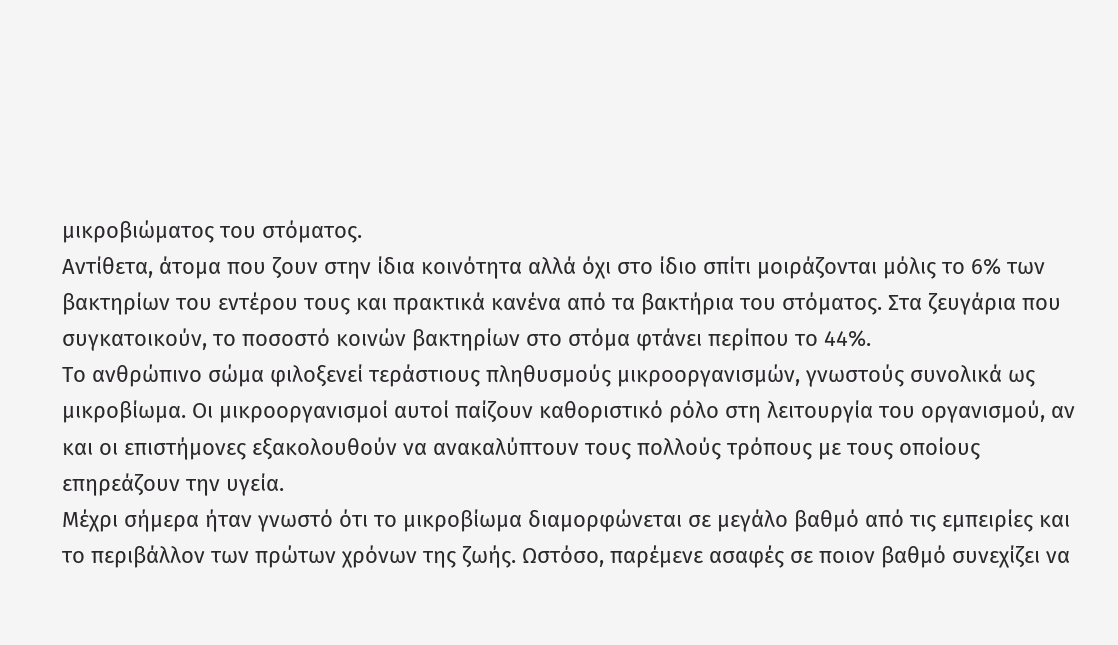μικροβιώματος του στόματος.
Αντίθετα, άτομα που ζουν στην ίδια κοινότητα αλλά όχι στο ίδιο σπίτι μοιράζονται μόλις το 6% των βακτηρίων του εντέρου τους και πρακτικά κανένα από τα βακτήρια του στόματος. Στα ζευγάρια που συγκατοικούν, το ποσοστό κοινών βακτηρίων στο στόμα φτάνει περίπου το 44%.
Το ανθρώπινο σώμα φιλοξενεί τεράστιους πληθυσμούς μικροοργανισμών, γνωστούς συνολικά ως μικροβίωμα. Οι μικροοργανισμοί αυτοί παίζουν καθοριστικό ρόλο στη λειτουργία του οργανισμού, αν και οι επιστήμονες εξακολουθούν να ανακαλύπτουν τους πολλούς τρόπους με τους οποίους επηρεάζουν την υγεία.
Μέχρι σήμερα ήταν γνωστό ότι το μικροβίωμα διαμορφώνεται σε μεγάλο βαθμό από τις εμπειρίες και το περιβάλλον των πρώτων χρόνων της ζωής. Ωστόσο, παρέμενε ασαφές σε ποιον βαθμό συνεχίζει να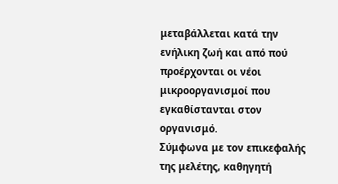μεταβάλλεται κατά την ενήλικη ζωή και από πού προέρχονται οι νέοι μικροοργανισμοί που εγκαθίστανται στον οργανισμό.
Σύμφωνα με τον επικεφαλής της μελέτης, καθηγητή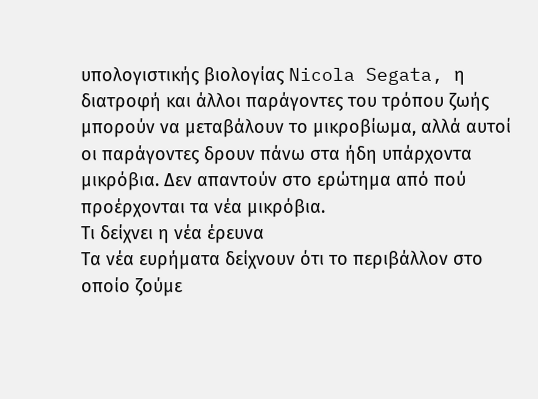υπολογιστικής βιολογίας Nicola Segata, η διατροφή και άλλοι παράγοντες του τρόπου ζωής μπορούν να μεταβάλουν το μικροβίωμα, αλλά αυτοί οι παράγοντες δρουν πάνω στα ήδη υπάρχοντα μικρόβια. Δεν απαντούν στο ερώτημα από πού προέρχονται τα νέα μικρόβια.
Τι δείχνει η νέα έρευνα
Τα νέα ευρήματα δείχνουν ότι το περιβάλλον στο οποίο ζούμε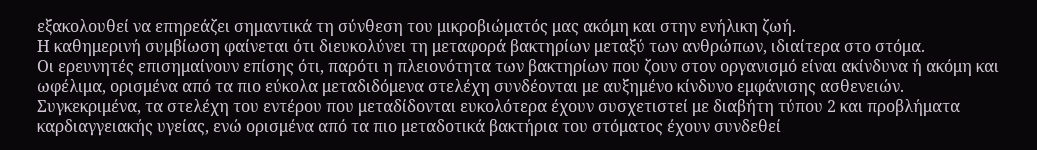εξακολουθεί να επηρεάζει σημαντικά τη σύνθεση του μικροβιώματός μας ακόμη και στην ενήλικη ζωή.
Η καθημερινή συμβίωση φαίνεται ότι διευκολύνει τη μεταφορά βακτηρίων μεταξύ των ανθρώπων, ιδιαίτερα στο στόμα.
Οι ερευνητές επισημαίνουν επίσης ότι, παρότι η πλειονότητα των βακτηρίων που ζουν στον οργανισμό είναι ακίνδυνα ή ακόμη και ωφέλιμα, ορισμένα από τα πιο εύκολα μεταδιδόμενα στελέχη συνδέονται με αυξημένο κίνδυνο εμφάνισης ασθενειών.
Συγκεκριμένα, τα στελέχη του εντέρου που μεταδίδονται ευκολότερα έχουν συσχετιστεί με διαβήτη τύπου 2 και προβλήματα καρδιαγγειακής υγείας, ενώ ορισμένα από τα πιο μεταδοτικά βακτήρια του στόματος έχουν συνδεθεί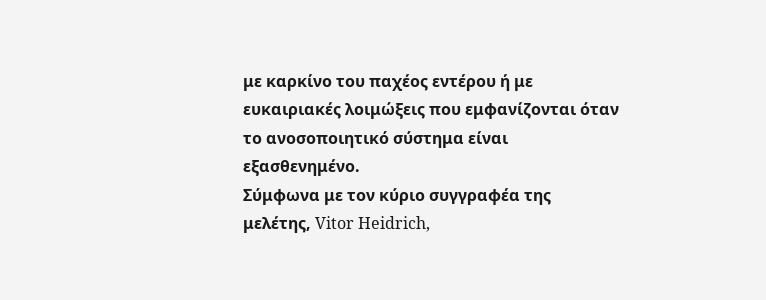με καρκίνο του παχέος εντέρου ή με ευκαιριακές λοιμώξεις που εμφανίζονται όταν το ανοσοποιητικό σύστημα είναι εξασθενημένο.
Σύμφωνα με τον κύριο συγγραφέα της μελέτης, Vitor Heidrich,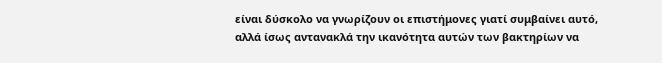είναι δύσκολο να γνωρίζουν οι επιστήμονες γιατί συμβαίνει αυτό, αλλά ίσως αντανακλά την ικανότητα αυτών των βακτηρίων να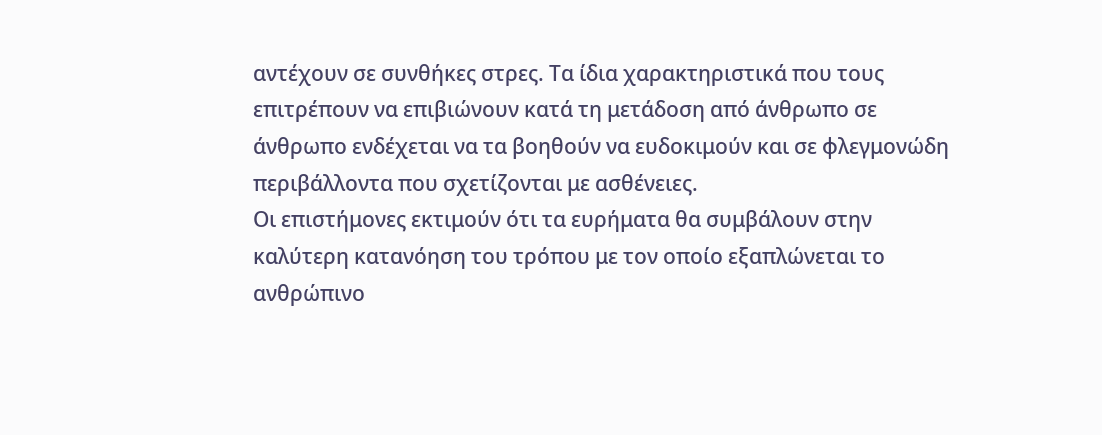αντέχουν σε συνθήκες στρες. Τα ίδια χαρακτηριστικά που τους επιτρέπουν να επιβιώνουν κατά τη μετάδοση από άνθρωπο σε άνθρωπο ενδέχεται να τα βοηθούν να ευδοκιμούν και σε φλεγμονώδη περιβάλλοντα που σχετίζονται με ασθένειες.
Οι επιστήμονες εκτιμούν ότι τα ευρήματα θα συμβάλουν στην καλύτερη κατανόηση του τρόπου με τον οποίο εξαπλώνεται το ανθρώπινο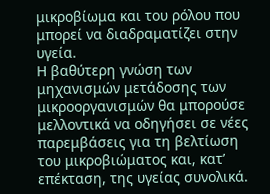μικροβίωμα και του ρόλου που μπορεί να διαδραματίζει στην υγεία.
Η βαθύτερη γνώση των μηχανισμών μετάδοσης των μικροοργανισμών θα μπορούσε μελλοντικά να οδηγήσει σε νέες παρεμβάσεις για τη βελτίωση του μικροβιώματος και, κατ’ επέκταση, της υγείας συνολικά.